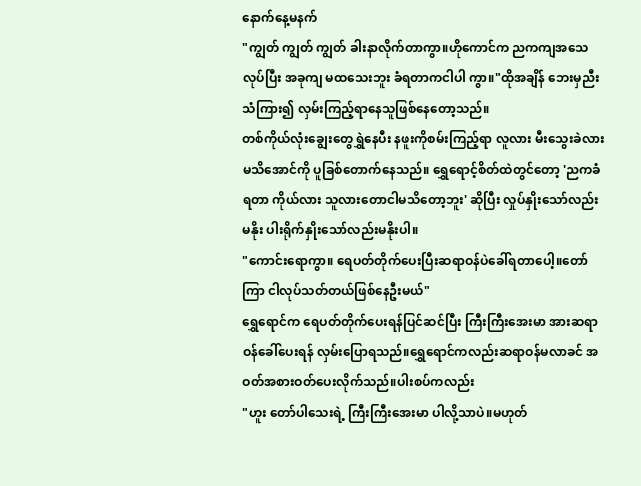နောက်နေ့မနက်
"ကျွတ် ကျွတ် ကျွတ် ခါးနာလိုက်တာကွာ။ဟိုကောင်က ညကကျအသေလုပ်ပြီး အခုကျ မထသေးဘူး ခံရတာကငါပါ ကွာ။"ထိုအချိန် ဘေးမှညီးသံကြား၍ လှမ်းကြည့်ရာနေသူဖြစ်နေတော့သည်။
တစ်ကိုယ်လုံးချွေးတွေရွှဲနေပီး နဖူးကိုစမ်းကြည့်ရာ လူလား မီးသွေးခဲလား မသိအောင်ကို ပူခြစ်တောက်နေသည်။ ရွှေရောင့်စိတ်ထဲတွင်တော့ 'ညကခံရတာ ကိုယ်လား သူလားတောငါမသိတော့ဘူး' ဆိုပြီး လှုပ်နှိုးသော်လည်း မနိုး ပါးရိုက်နှိုးသော်လည်းမနိုးပါ။
"ကောင်းရောကွာ။ ရေပတ်တိုက်ပေးပြီးဆရာဝန်ပဲခေါ်ရတာပေါ့။တော်ကြာ ငါလုပ်သတ်တယ်ဖြစ်နေဦးမယ်"
ရွှေရောင်က ရေပတ်တိုက်ပေးရန်ပြင်ဆင်ပြီး ကြီးကြီးအေးမာ အားဆရာဝန်ခေါ်ပေးရန် လှမ်းပြောရသည်။ရွှေရောင်ကလည်းဆရာဝန်မလာခင် အဝတ်အစားဝတ်ပေးလိုက်သည်။ပါးစပ်ကလည်း
"ဟူး တော်ပါသေးရဲ့ ကြီးကြီးအေးမာ ပါလို့သာပဲ။မဟုတ်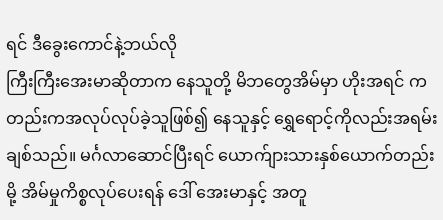ရင် ဒီခွေးကောင်နဲ့ဘယ်လို
ကြီးကြီးအေးမာဆိုတာက နေသူတို့ မိဘတွေအိမ်မှာ ဟိုးအရင် ကတည်းကအလုပ်လုပ်ခဲ့သူဖြစ်၍ နေသူနှင့် ရွှေရောင့်ကိုလည်းအရမ်းချစ်သည်။ မင်္ဂလာဆောင်ပြီးရင် ယောက်ျားသားနှစ်ယောက်တည်းမို့ အိမ်မှုကိစ္စလုပ်ပေးရန် ဒေါ် အေးမာနှင့် အတူ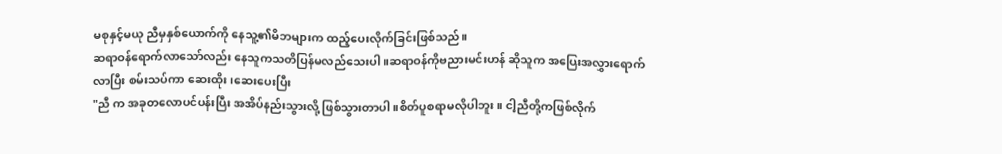မစုနှင့်မယု ညီမှနှစ်ယောက်ကို နေသူ့၏မိဘများက ထည့်ပေးလိုက်ခြင်းဖြစ်သည်။
ဆရာဝန်ရောက်လာသော်လည်း နေသူကသတိပြန်မလည်သေးပါ။ဆရာဝန်ကိုဗညားမင်းဟန် ဆိုသူက အပြေးအလွှားရောက်လာပြီး စမ်းသပ်ကာ ဆေးထိုး၊ဆေးပေးပြီး
"ညီ က အခုတလောပင်ပန်းပြီး အအိပ်နည်းသွားလို့ ဖြစ်သွားတာပါ။စိတ်ပူစရာမလိုပါဘူး။ ငါ့ညီတို့ကဖြစ်လိုက်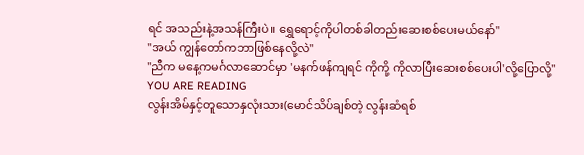ရင် အသည်းနဲ့အသန်ကြီးပဲ။ ရွှေရောင့်ကိုပါတစ်ခါတည်းဆေးစစ်ပေးမယ်နော်"
"အယ် ကျွန်တော်ကဘာဖြစ်နေလို့လဲ"
"ညီက မနေ့ကမင်္ဂလာဆောင်မှာ 'မနက်ဖန်ကျရင် ကိုကို့ ကိုလာပြီးဆေးစစ်ပေးပါ'လို့ပြောလို့"
YOU ARE READING
လွန်းအိမ်နှင့်တူသောနှလုံးသား(မောင်သိပ်ချစ်တဲ့ လွန်းဆံရစ်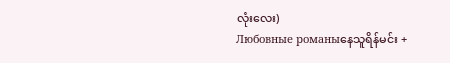လုံးလေး)
Любовные романыနေသူရိန်မင်း +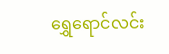ရွှေရောင်လင်း